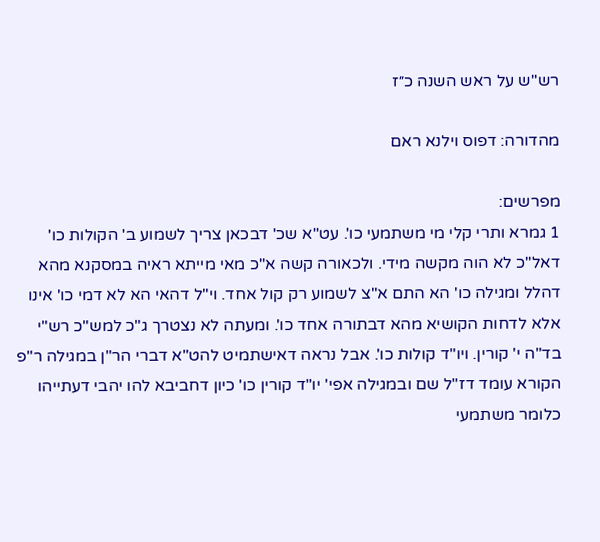רש"ש על ראש השנה כ״ז

מהדורה: דפוס וילנא ראם

מפרשים:
1 גמרא ותרי קלי מי משתמעי כו'. עט"א שכ' דבכאן צריך לשמוע ב' הקולות כו' דאל"כ לא הוה מקשה מידי. ולכאורה קשה א"כ מאי מייתא ראיה במסקנא מהא דהלל ומגילה כו' הא התם א"צ לשמוע רק קול אחד. וי"ל דהאי הא לא דמי כו' אינו אלא לדחות הקושיא מהא דבתורה אחד כו'. ומעתה לא נצטרך ג"כ למש"כ רש"י בד"ה י' קורין. ויו"ד קולות כו'. אבל נראה דאישתמיט להט"א דברי הר"ן במגילה ר"פ הקורא עומד דז"ל שם ובמגילה אפי' יו"ד קורין כו' כיון דחביבא להו יהבי דעתייהו כלומר משתמעי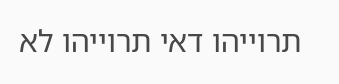תרוייהו דאי תרוייהו לא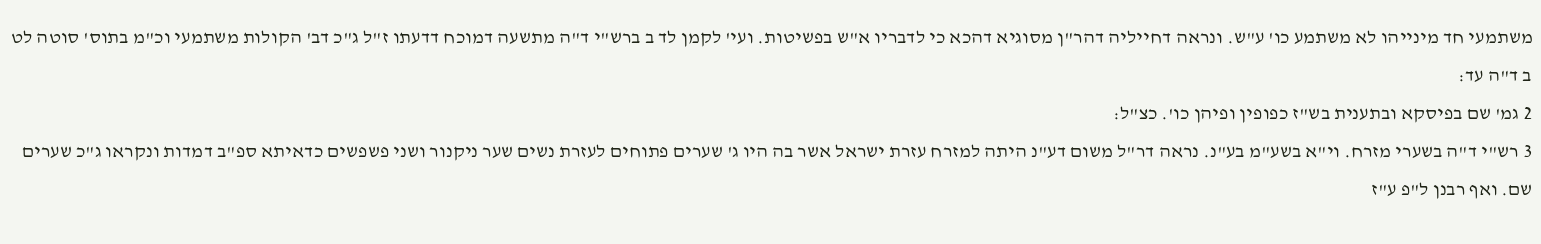משתמעי חד מינייהו לא משתמע כו' ע"ש. ונראה דחייליה דהר"ן מסוגיא דהכא כי לדבריו א"ש בפשיטות. ועי' לקמן לד ב ברש"י ד"ה מתשעה דמוכח דדעתו ז"ל ג"כ דב' הקולות משתמעי וכ"מ בתוס' סוטה לט ב ד"ה עד:
2 גמ' שם בפיסקא ובתענית בש"ז כפופין ופיהן כו'. כצ"ל:
3 רש"י ד"ה בשערי מזרח. וי"א בשע"מ בע"נ. נראה דר"ל משום דע"נ היתה למזרח עזרת ישראל אשר בה היו ג' שערים פתוחים לעזרת נשים שער ניקנור ושני פשפשים כדאיתא ספ"ב דמדות ונקראו ג"כ שערים שם. ואף רבנן ל"פ ע"ז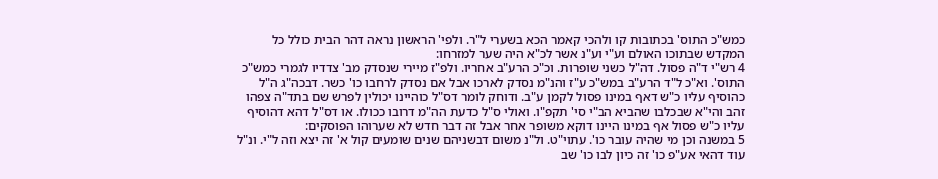כמש"כ התוס' בכתובות קו ולהכי קאמר הכא בשערי ל"ר. ולפי' הראשון נראה דהר הבית כולל כל המקדש שבתוכו האולם וע"י וע"נ אשר לכ"א היה שער למזרחו:
4 רש"י ד"ה פסול. דה"ל כשני שופרות. וכ"כ הרע"ב אחריו. ולפ"ז מיירי שנסדק מב' צדדיו לגמרי כמש"כ התוס'. וא"כ ל"ד הרע"ב במש"כ ע"ז והנ"מ נסדק לארכו אבל אם נסדק לרחבו כו' כשר. דבכה"ג ה"ל כהוסיף עליו כ"ש דאף במינו פסול לקמן ע"ב. ודוחק לומר דס"ל כוהיינו יכולין לפרש שם בתד"ה צפהו זהב והי"א שבכלבו שהביא הב"י סי' תקפ"ו. ואולי ס"ל כדעת הה"מ דרובו ככולו. או דס"ל דהא דהוסיף עליו כ"ש פסול אף במינו היינו דוקא משופר אחר אבל זה דבר חדש לא שערוהו הפוסקים:
5 במשנה וכן מי שהיה עובר כו'. עתוי"ט. ול"נ משום דבשניהם שנים שומעים קול א' זה יצא וזה ל"י. ונ"ל עוד דהאי אע"פ כו' זה כיון לבו כו' שב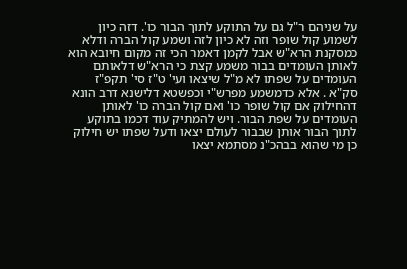על שניהם ר"ל גם על התוקע לתוך הבור כו'. דזה כיון לשמוע קול שופר וזה לא כיון לזה ושמע קול הברה ודלא כמסקנת הרא"ש אבל לקמן דאמר הכי זה מקום חיובא הוא לאותן העומדים בבור משמע קצת כי הרא"ש דלאותם העומדים על שפתו לא מ"ל שיצאו ועי' ט"ז סי' תקפ"ז סק"א . אלא כדמשמע מפרש"י וכפשטא דלישנא דרב הונא דהחילוק אם קול שופר כו' ואם קול הברה כו' לאותן העומדים על שפת הבור. ויש להמתיק עוד דכמו בתוקע לתוך הבור אותן שבבור לעולם יצאו ודעל שפתו יש חילוק כן מי שהוא בבהכ"נ מסתמא יצאו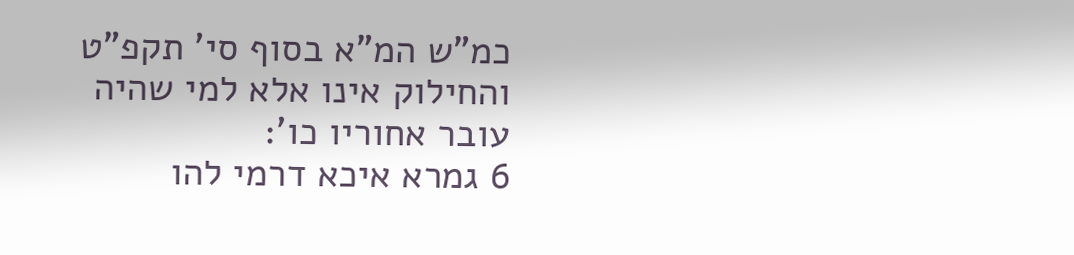כמ"ש המ"א בסוף סי' תקפ"ט והחילוק אינו אלא למי שהיה עובר אחוריו כו':
6 גמרא איכא דרמי להו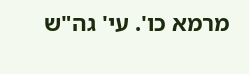מרמא כו'. עי' גה"ש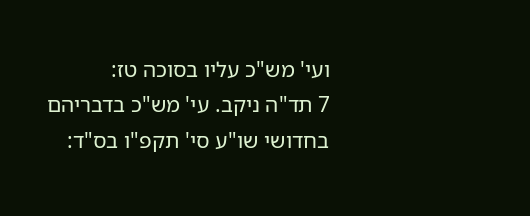ועי' מש"כ עליו בסוכה טז:
7 תד"ה ניקב. עי' מש"כ בדבריהם בחדושי שו"ע סי' תקפ"ו בס"ד: